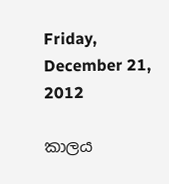Friday, December 21, 2012

කාලය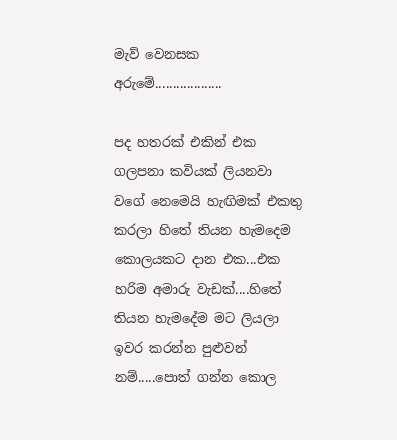මැව් වෙනසක අරුමේ...................

පද හතරක් එකින් එක ගලපනා කවියක් ලියනවා වගේ නෙමෙයි හැඟිමක් එකතු කරලා හිතේ තියන හැමදෙම කොලයකට දාන එක...එක හරිම අමාරු වැඩක්....හිතේ තියන හැමදේම මට ලියලා ඉවර කරන්න පුළුවන් නම්.....පොත් ගන්න කොල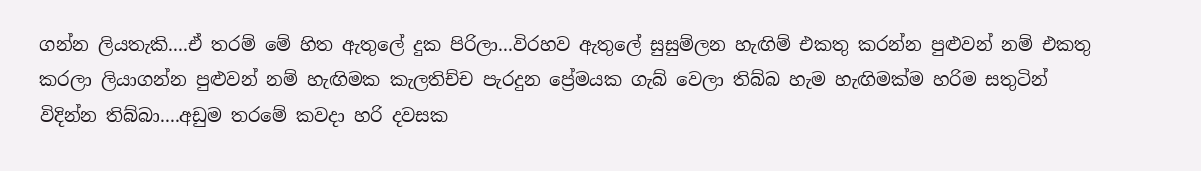ගන්න ලියතැකි....ඒ තරම් මේ හිත ඇතුලේ දුක පිරිලා...විරහව ඇතුලේ සුසුම්ලන හැඟිම් එකතු කරන්න පුළුවන් නම් එකතු කරලා ලියාගන්න පුළුවන් නම් හැඟිමක කැලතිච්ච පැරදුන ප්‍රේමයක ගැබ් වෙලා තිබ්බ හැම හැඟිමක්ම හරිම සතුටින් විදින්න තිබ්බා....අඩුම තරමේ කවදා හරි දවසක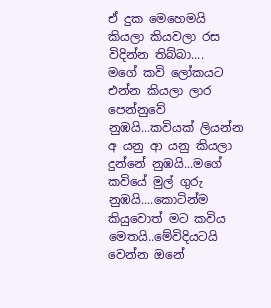ඒ දුක මෙහෙමයි කියලා කියවලා රස විදින්න තිබ්බා....
මගේ කවි ලෝකයට එන්න කියලා ලාර පෙන්නුවේ නුඹයි...කවියක් ලියන්න අ යනු ආ යනු කියලා දුන්නේ නුඹයි...මගේ කවියේ මුල් ගුරු නුඹයි....කොටින්ම කියුවොත් මට කවිය මෙතයි..මේවිදියටයි වෙන්න ඔනේ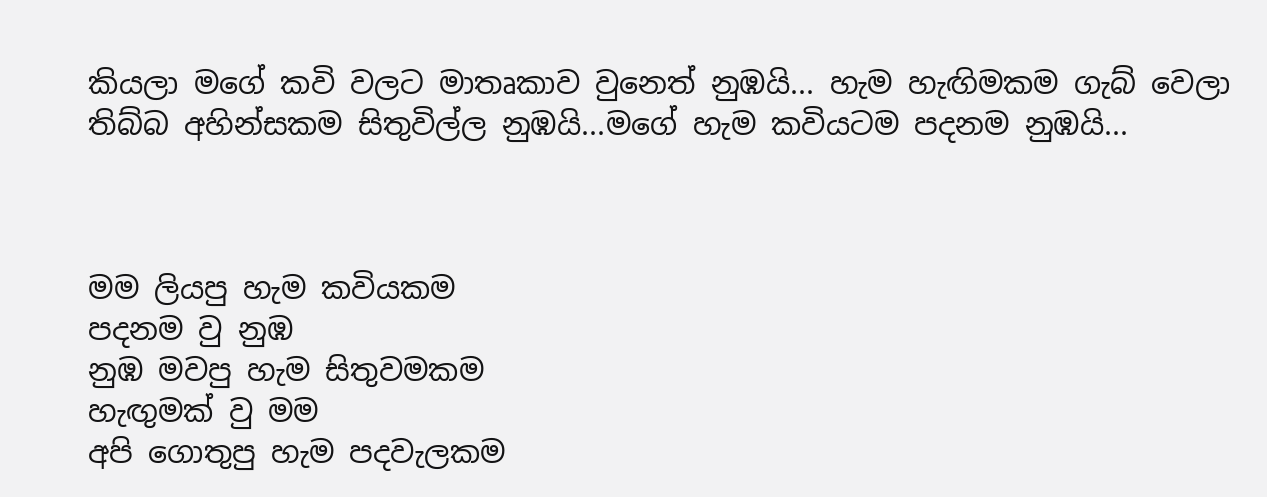කියලා මගේ කවි වලට මාතෘකාව වුනෙත් නුඹයි... හැම හැඟිමකම ගැබ් වෙලා තිබ්බ අහින්සකම සිතුවිල්ල නුඹයි...මගේ හැම කවියටම පදනම නුඹයි...



මම ලියපු හැම කවියකම
පදනම වු නුඹ
නුඹ මවපු හැම සිතුවමකම
හැඟුමක් වු මම
අපි ගොතුපු හැම පදවැලකම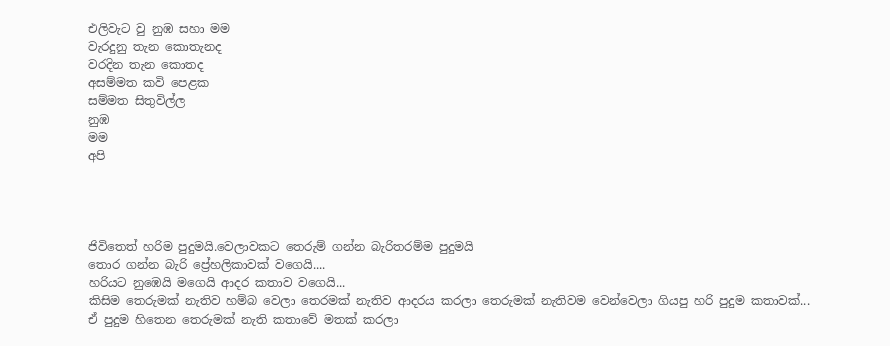එලිවැට වු නුඹ සහා මම
වැරදුනු තැන කොතැනද
වරදින තැන කොතද
අසම්මත කවි පෙළක
සම්මත සිතුවිල්ල
නුඹ
මම
අපි




ජිවිතෙත් හරිම පුදුමයි.වෙලාවකට තෙරුම් ගන්න බැරිතරම්ම පුදුමයි
තොර ගන්න බැරි ප්‍රේහලිකාවක් වගෙයි....
හරියට නුඹෙයි මගෙයි ආදර කතාව වගෙයි...
කිසිම තෙරුමක් නැතිව හම්බ වෙලා තෙරමක් නැතිව ආදරය කරලා තෙරුමක් නැතිවම වෙන්වෙලා ගියපු හරි පුදුම කතාවක්...
ඒ පුදුම හිතෙන තෙරුමක් නැති කතාවේ මතක් කරලා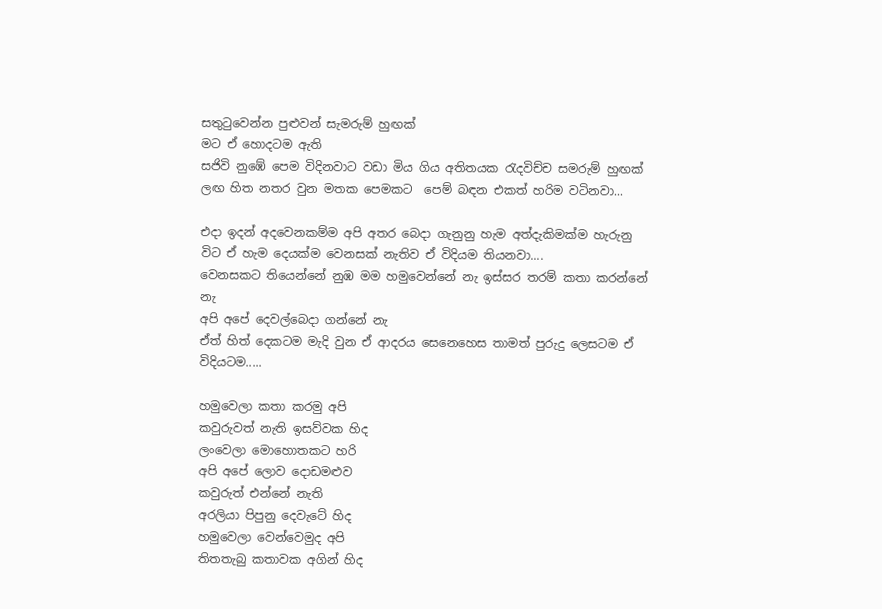සතුටුවෙන්න පුළුවන් සැමරුම් හුඟක්
මට ඒ හොදටම ඇති
සජිවි නුඹේ පෙම විදිනවාට වඩා මිය ගිය අතිතයක රැදවිච්ච සමරුම් හුඟක් ලඟ හිත නතර වුන මතක පෙමකට  පෙම් බඳන එකත් හරිම වටිනවා...

එදා ඉදන් අදවෙනකම්ම අපි අතර බෙදා ගැනුනු හැම අත්දැකිමක්ම හැරුනු විට ඒ හැම දෙයක්ම වෙනසක් නැතිව ඒ විදියම තියනවා....
වෙනසකට තියෙන්නේ නුඹ මම හමුවෙන්නේ නැ ඉස්සර තරම් කතා කරන්නේ නැ
අපි අපේ දෙවල්බෙදා ගන්නේ නැ
ඒත් හිත් දෙකටම මැදි වුන ඒ ආදරය සෙනෙහෙස තාමත් පුරුදු ලෙසටම ඒ විදියටම.....

හමුවෙලා කතා කරමු අපි
කවුරුවත් නැති ඉසව්වක හිද
ලංවෙලා මොහොතකට හරි
අපි අපේ ලොව දොඩමළුව
කවුරුත් එන්නේ නැති
අරලියා පිපුනු දෙවැටේ හිද
හමුවෙලා වෙන්වෙමුද අපි
තිතතැබු කතාවක අගින් හිද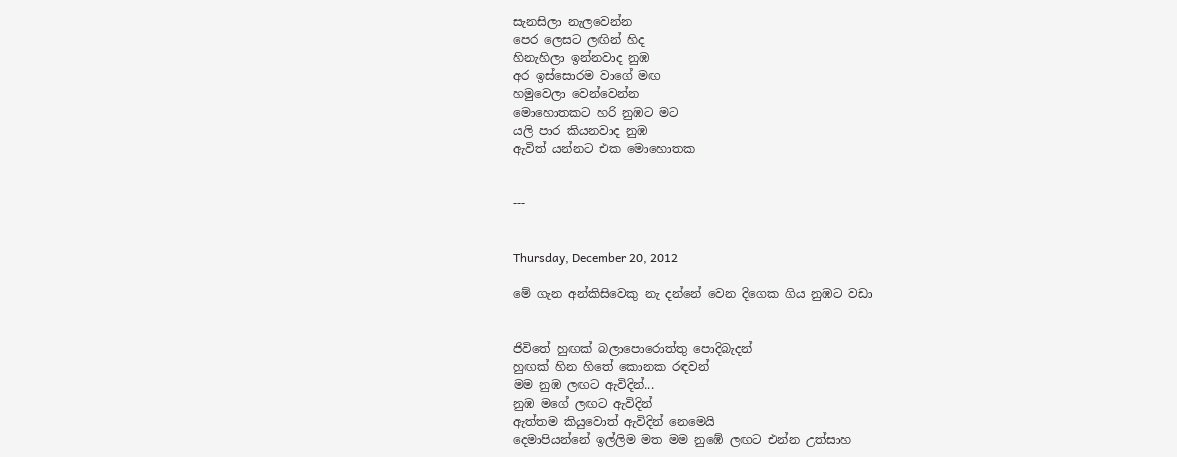සැනසිලා නැලවෙන්න
පෙර ලෙසට ලඟින් හිද
හිනැහිලා ඉන්නවාද නුඹ
අර ඉස්සොරම වාගේ මඟ
හමුවෙලා වෙන්වෙන්න
මොහොතකට හරි නුඹට මට
යලි පාර කියනවාද නුඹ
ඇවිත් යන්නට එක මොහොතක


---


Thursday, December 20, 2012

මේ ගැන අන්කිසිවෙකු නැ දන්නේ වෙන දිගෙක ගිය නුඹට වඩා


ජිවිතේ හුඟක් බලාපොරොත්තු පොදිබැදන්
හුඟක් හින හිතේ කොනක රඳවන්
මම නුඹ ලඟට ඇවිදින්...
නුඹ මගේ ලඟට ඇවිදින්
ඇත්තම කියුවොත් ඇවිදින් නෙමෙයි
දෙමාපියන්නේ ඉල්ලිම මත මම නුඹේ ලඟට එන්න උත්සාහ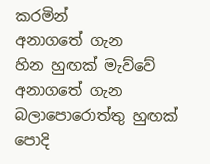කරමින්
අනාගතේ ගැන
හින හුඟක් මැව්වේ
අනාගතේ ගැන බලාපොරොත්තු හුඟක් පොදි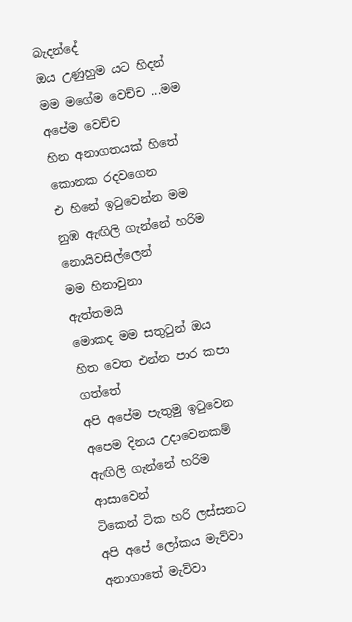බැදන්දේ
ඔය උණුහුම යට හිදන්
මම මගේම වෙච්ච ...මම අපේම වෙච්ච
හින අනාගතයක් හිතේ කොනක රදවගෙන
එ හිනේ ඉටුවෙන්න මම නුඹ ඇඟිලි ගැන්නේ හරිම නොයිවසිල්ලෙන්
මම හිනාවුනා
ඇත්තමයි
මොකද මම සතුටුන් ඔය හිත වෙත එන්න පාර කපා ගත්තේ
අපි අපේම පැතුමු ඉටුවෙන අපෙම දිනය උදාවෙනකම් ඇඟිලි ගැන්නේ හරිම ආසාවෙන්
ටිකෙන් ටික හරි ලස්සනට අපි අපේ ලෝකය මැව්වා
අනාගාතේ මැව්වා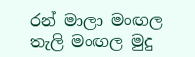රන් මාලා මංඟල තැලි මංඟල මුදු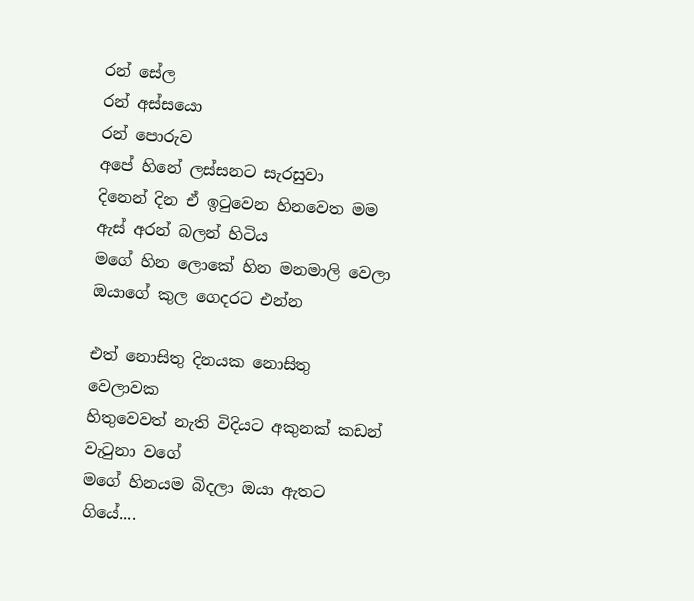රන් සේල
රන් අස්සයො
රන් පොරුව
අපේ හිනේ ලස්සනට සැරසුවා
දිනෙන් දින ඒ ඉටුවෙන හිනවෙත මම ඇස් අරන් බලන් හිටිය
මගේ හින ලොකේ හින මනමාලි වෙලා ඔයාගේ කුල ගෙදරට එන්න

එත් නොසිතු දිනයක නොසිතු වෙලාවක
හිතුවෙවත් නැති විදියට අකුනක් කඩන් වැටුනා වගේ
මගේ හිනයම බිදලා ඔයා ඇතට ගියේ....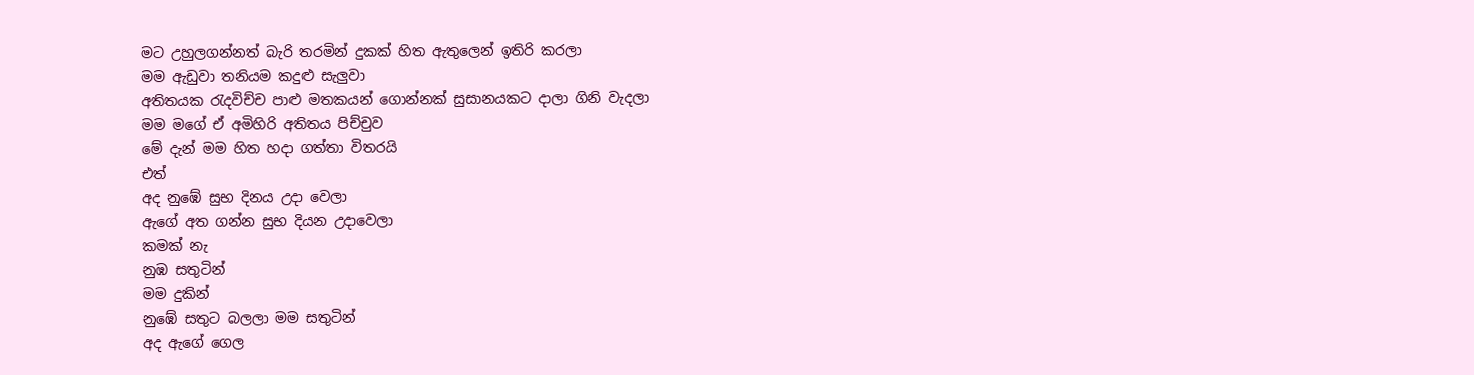මට උහුලගන්නත් බැරි තරමින් දුකක් හිත ඇතුලෙන් ඉතිරි කරලා
මම ඇඩුවා තනියම කදුළු සැලුවා
අතිතයක රැදවිච්ච පාළු මතකයන් ගොන්නක් සුසානයකට දාලා ගිනි වැදලා
මම මගේ ඒ අමිහිරි අතිතය පිච්චුව
මේ දැන් මම හිත හදා ගත්තා විතරයි
එත්
අද නුඹේ සුභ දිනය උදා වෙලා
ඇගේ අත ගන්න සුභ දියන උදාවෙලා
කමක් නැ
නුඹ සතුටින්
මම දුකින්
නුඹේ සතුට බලලා මම සතුටින්
අද ඇගේ ගෙල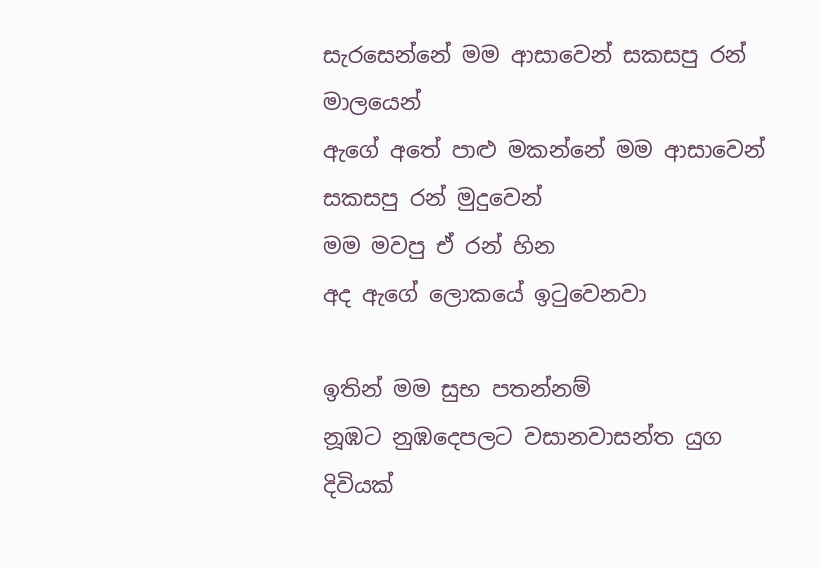සැරසෙන්නේ මම ආසාවෙන් සකසපු රන් මාලයෙන්
ඇගේ අතේ පාළු මකන්නේ මම ආසාවෙන් සකසපු රන් මුදුවෙන්
මම මවපු ඒ රන් හින
අද ඇගේ ලොකයේ ඉටුවෙනවා

ඉතින් මම සුභ පතන්නම්
නූඹට නුඹදෙපලට වසානවාසන්ත යුග දිවියක්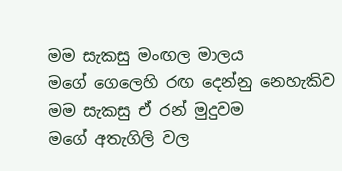මම සැකසු මංඟල මාලය
මගේ ගෙලෙහි රඟ දෙන්නු නෙහැකිව
මම සැකසු ඒ රන් මුදුවම
මගේ අතැගිලි වල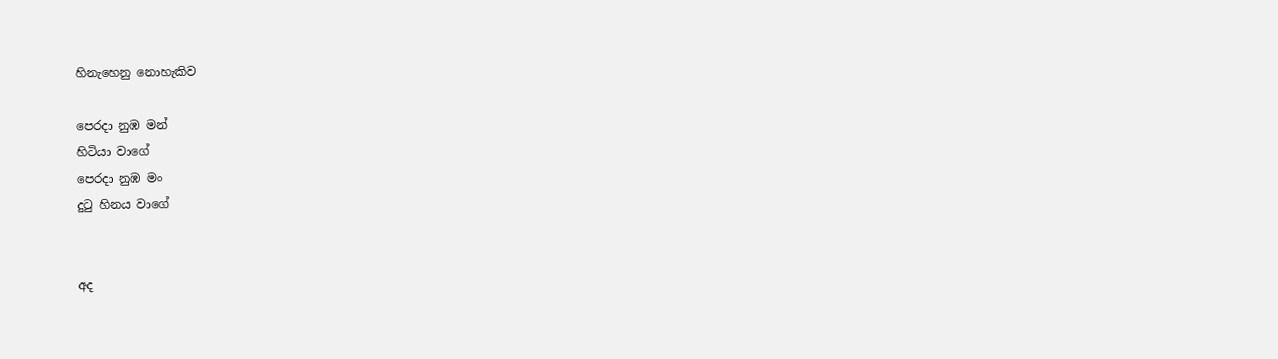හිනැහෙනු නොහැකිව

පෙරදා නුඹ මන්
හිටියා වාගේ
පෙරදා නුඹ මං
දුටු හිනය වාගේ


අද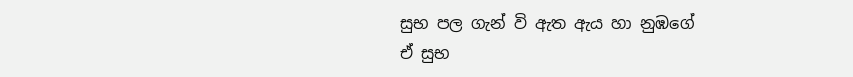සුභ පල ගැන් වි ඇත ඇය හා නුඹගේ
ඒ සුභ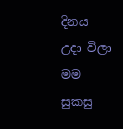දිනය උදා විලා
මම සුකසු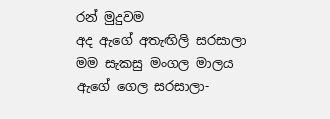රන් මුදුවම
අද ඇගේ අතැඟිලි සරසාලා
මම සැකසු මංගල මාලය
ඇගේ ගෙල සරසාලා-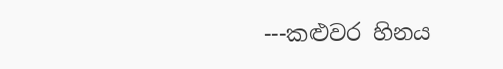---කළුවර හිනය